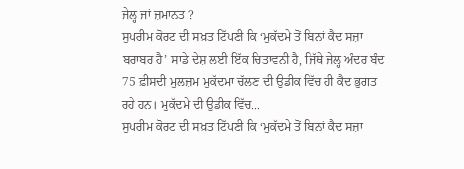ਜੇਲ੍ਹ ਜਾਂ ਜ਼ਮਾਨਤ ?
ਸੁਪਰੀਮ ਕੋਰਟ ਦੀ ਸਖ਼ਤ ਟਿੱਪਣੀ ਕਿ ‘ਮੁਕੱਦਮੇ ਤੋਂ ਬਿਨਾਂ ਕੈਦ ਸਜ਼ਾ ਬਰਾਬਰ ਹੈ’ ਸਾਡੇ ਦੇਸ਼ ਲਈ ਇੱਕ ਚਿਤਾਵਨੀ ਹੈ, ਜਿੱਥੇ ਜੇਲ੍ਹ ਅੰਦਰ ਬੰਦ 75 ਫ਼ੀਸਦੀ ਮੁਲਜ਼ਮ ਮੁਕੱਦਮਾ ਚੱਲਣ ਦੀ ਉਡੀਕ ਵਿੱਚ ਹੀ ਕੈਦ ਭੁਗਤ ਰਹੇ ਹਨ। ਮੁਕੱਦਮੇ ਦੀ ਉਡੀਕ ਵਿੱਚ...
ਸੁਪਰੀਮ ਕੋਰਟ ਦੀ ਸਖ਼ਤ ਟਿੱਪਣੀ ਕਿ ‘ਮੁਕੱਦਮੇ ਤੋਂ ਬਿਨਾਂ ਕੈਦ ਸਜ਼ਾ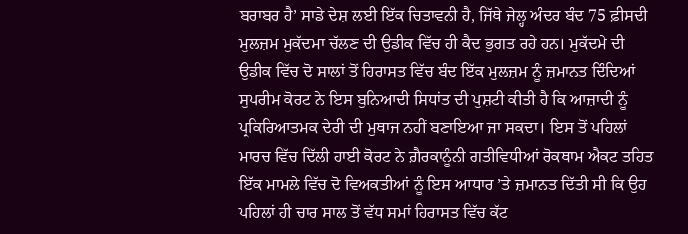ਬਰਾਬਰ ਹੈ’ ਸਾਡੇ ਦੇਸ਼ ਲਈ ਇੱਕ ਚਿਤਾਵਨੀ ਹੈ, ਜਿੱਥੇ ਜੇਲ੍ਹ ਅੰਦਰ ਬੰਦ 75 ਫ਼ੀਸਦੀ ਮੁਲਜ਼ਮ ਮੁਕੱਦਮਾ ਚੱਲਣ ਦੀ ਉਡੀਕ ਵਿੱਚ ਹੀ ਕੈਦ ਭੁਗਤ ਰਹੇ ਹਨ। ਮੁਕੱਦਮੇ ਦੀ ਉਡੀਕ ਵਿੱਚ ਦੋ ਸਾਲਾਂ ਤੋਂ ਹਿਰਾਸਤ ਵਿੱਚ ਬੰਦ ਇੱਕ ਮੁਲਜ਼ਮ ਨੂੰ ਜ਼ਮਾਨਤ ਦਿੰਦਿਆਂ ਸੁਪਰੀਮ ਕੋਰਟ ਨੇ ਇਸ ਬੁਨਿਆਦੀ ਸਿਧਾਂਤ ਦੀ ਪੁਸ਼ਟੀ ਕੀਤੀ ਹੈ ਕਿ ਆਜ਼ਾਦੀ ਨੂੰ ਪ੍ਰਕਿਰਿਆਤਮਕ ਦੇਰੀ ਦੀ ਮੁਥਾਜ ਨਹੀਂ ਬਣਾਇਆ ਜਾ ਸਕਦਾ। ਇਸ ਤੋਂ ਪਹਿਲਾਂ ਮਾਰਚ ਵਿੱਚ ਦਿੱਲੀ ਹਾਈ ਕੋਰਟ ਨੇ ਗ਼ੈਰਕਾਨੂੰਨੀ ਗਤੀਵਿਧੀਆਂ ਰੋਕਥਾਮ ਐਕਟ ਤਹਿਤ ਇੱਕ ਮਾਮਲੇ ਵਿੱਚ ਦੋ ਵਿਅਕਤੀਆਂ ਨੂੰ ਇਸ ਆਧਾਰ ’ਤੇ ਜ਼ਮਾਨਤ ਦਿੱਤੀ ਸੀ ਕਿ ਉਹ ਪਹਿਲਾਂ ਹੀ ਚਾਰ ਸਾਲ ਤੋਂ ਵੱਧ ਸਮਾਂ ਹਿਰਾਸਤ ਵਿੱਚ ਕੱਟ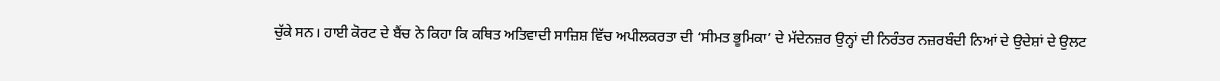ਚੁੱਕੇ ਸਨ। ਹਾਈ ਕੋਰਟ ਦੇ ਬੈਂਚ ਨੇ ਕਿਹਾ ਕਿ ਕਥਿਤ ਅਤਿਵਾਦੀ ਸਾਜ਼ਿਸ਼ ਵਿੱਚ ਅਪੀਲਕਰਤਾ ਦੀ ‘ਸੀਮਤ ਭੂਮਿਕਾ’ ਦੇ ਮੱਦੇਨਜ਼ਰ ਉਨ੍ਹਾਂ ਦੀ ਨਿਰੰਤਰ ਨਜ਼ਰਬੰਦੀ ਨਿਆਂ ਦੇ ਉਦੇਸ਼ਾਂ ਦੇ ਉਲਟ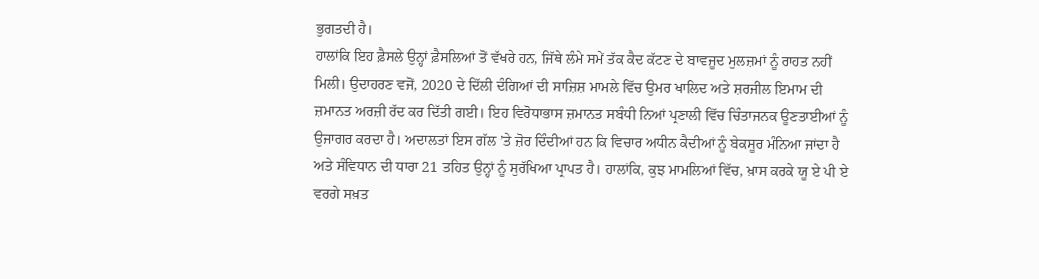ਭੁਗਤਦੀ ਹੈ।
ਹਾਲਾਂਕਿ ਇਹ ਫ਼ੈਸਲੇ ਉਨ੍ਹਾਂ ਫ਼ੈਸਲਿਆਂ ਤੋਂ ਵੱਖਰੇ ਹਨ, ਜਿੱਥੇ ਲੰਮੇ ਸਮੇਂ ਤੱਕ ਕੈਦ ਕੱਟਣ ਦੇ ਬਾਵਜੂਦ ਮੁਲਜ਼ਮਾਂ ਨੂੰ ਰਾਹਤ ਨਹੀਂ ਮਿਲੀ। ਉਦਾਹਰਣ ਵਜੋਂ, 2020 ਦੇ ਦਿੱਲੀ ਦੰਗਿਆਂ ਦੀ ਸਾਜ਼ਿਸ਼ ਮਾਮਲੇ ਵਿੱਚ ਉਮਰ ਖਾਲਿਦ ਅਤੇ ਸ਼ਰਜੀਲ ਇਮਾਮ ਦੀ ਜ਼ਮਾਨਤ ਅਰਜ਼ੀ ਰੱਦ ਕਰ ਦਿੱਤੀ ਗਈ। ਇਹ ਵਿਰੋਧਾਭਾਸ ਜ਼ਮਾਨਤ ਸਬੰਧੀ ਨਿਆਂ ਪ੍ਰਣਾਲੀ ਵਿੱਚ ਚਿੰਤਾਜਨਕ ਊਣਤਾਈਆਂ ਨੂੰ ਉਜਾਗਰ ਕਰਦਾ ਹੈ। ਅਦਾਲਤਾਂ ਇਸ ਗੱਲ ’ਤੇ ਜ਼ੋਰ ਦਿੰਦੀਆਂ ਹਨ ਕਿ ਵਿਚਾਰ ਅਧੀਨ ਕੈਦੀਆਂ ਨੂੰ ਬੇਕਸੂਰ ਮੰਨਿਆ ਜਾਂਦਾ ਹੈ ਅਤੇ ਸੰਵਿਧਾਨ ਦੀ ਧਾਰਾ 21 ਤਹਿਤ ਉਨ੍ਹਾਂ ਨੂੰ ਸੁਰੱਖਿਆ ਪ੍ਰਾਪਤ ਹੈ। ਹਾਲਾਂਕਿ, ਕੁਝ ਮਾਮਲਿਆਂ ਵਿੱਚ, ਖ਼ਾਸ ਕਰਕੇ ਯੂ ਏ ਪੀ ਏ ਵਰਗੇ ਸਖ਼ਤ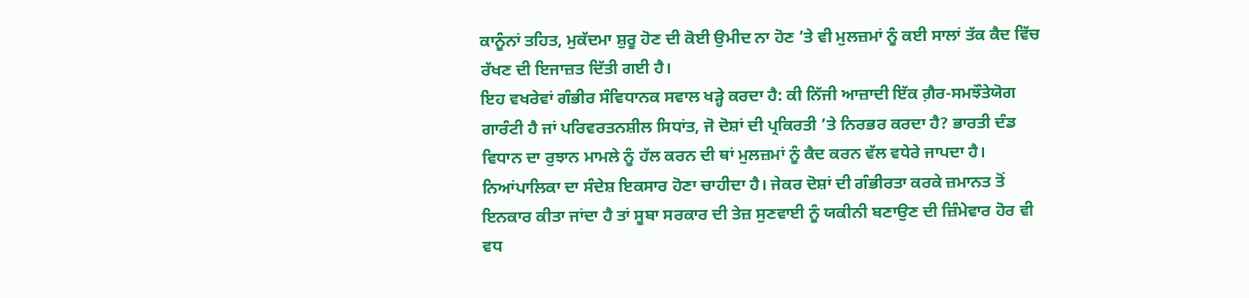ਕਾਨੂੰਨਾਂ ਤਹਿਤ, ਮੁਕੱਦਮਾ ਸ਼ੁਰੂ ਹੋਣ ਦੀ ਕੋਈ ਉਮੀਦ ਨਾ ਹੋਣ ’ਤੇ ਵੀ ਮੁਲਜ਼ਮਾਂ ਨੂੰ ਕਈ ਸਾਲਾਂ ਤੱਕ ਕੈਦ ਵਿੱਚ ਰੱਖਣ ਦੀ ਇਜਾਜ਼ਤ ਦਿੱਤੀ ਗਈ ਹੈ।
ਇਹ ਵਖਰੇਵਾਂ ਗੰਭੀਰ ਸੰਵਿਧਾਨਕ ਸਵਾਲ ਖੜ੍ਹੇ ਕਰਦਾ ਹੈ: ਕੀ ਨਿੱਜੀ ਆਜ਼ਾਦੀ ਇੱਕ ਗ਼ੈਰ-ਸਮਝੌਤੇਯੋਗ ਗਾਰੰਟੀ ਹੈ ਜਾਂ ਪਰਿਵਰਤਨਸ਼ੀਲ ਸਿਧਾਂਤ, ਜੋ ਦੋਸ਼ਾਂ ਦੀ ਪ੍ਰਕਿਰਤੀ ’ਤੇ ਨਿਰਭਰ ਕਰਦਾ ਹੈ? ਭਾਰਤੀ ਦੰਡ ਵਿਧਾਨ ਦਾ ਰੁਝਾਨ ਮਾਮਲੇ ਨੂੰ ਹੱਲ ਕਰਨ ਦੀ ਥਾਂ ਮੁਲਜ਼ਮਾਂ ਨੂੰ ਕੈਦ ਕਰਨ ਵੱਲ ਵਧੇਰੇ ਜਾਪਦਾ ਹੈ। ਨਿਆਂਪਾਲਿਕਾ ਦਾ ਸੰਦੇਸ਼ ਇਕਸਾਰ ਹੋਣਾ ਚਾਹੀਦਾ ਹੈ। ਜੇਕਰ ਦੋਸ਼ਾਂ ਦੀ ਗੰਭੀਰਤਾ ਕਰਕੇ ਜ਼ਮਾਨਤ ਤੋਂ ਇਨਕਾਰ ਕੀਤਾ ਜਾਂਦਾ ਹੈ ਤਾਂ ਸੂਬਾ ਸਰਕਾਰ ਦੀ ਤੇਜ਼ ਸੁਣਵਾਈ ਨੂੰ ਯਕੀਨੀ ਬਣਾਉਣ ਦੀ ਜ਼ਿੰਮੇਵਾਰ ਹੋਰ ਵੀ ਵਧ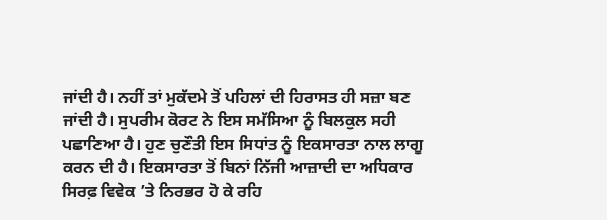ਜਾਂਦੀ ਹੈ। ਨਹੀਂ ਤਾਂ ਮੁਕੱਦਮੇ ਤੋਂ ਪਹਿਲਾਂ ਦੀ ਹਿਰਾਸਤ ਹੀ ਸਜ਼ਾ ਬਣ ਜਾਂਦੀ ਹੈ। ਸੁਪਰੀਮ ਕੋਰਟ ਨੇ ਇਸ ਸਮੱਸਿਆ ਨੂੰ ਬਿਲਕੁਲ ਸਹੀ ਪਛਾਣਿਆ ਹੈ। ਹੁਣ ਚੁਣੌਤੀ ਇਸ ਸਿਧਾਂਤ ਨੂੰ ਇਕਸਾਰਤਾ ਨਾਲ ਲਾਗੂ ਕਰਨ ਦੀ ਹੈ। ਇਕਸਾਰਤਾ ਤੋਂ ਬਿਨਾਂ ਨਿੱਜੀ ਆਜ਼ਾਦੀ ਦਾ ਅਧਿਕਾਰ ਸਿਰਫ਼ ਵਿਵੇਕ ’ਤੇ ਨਿਰਭਰ ਹੋ ਕੇ ਰਹਿ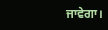ਜਾਵੇਗਾ।